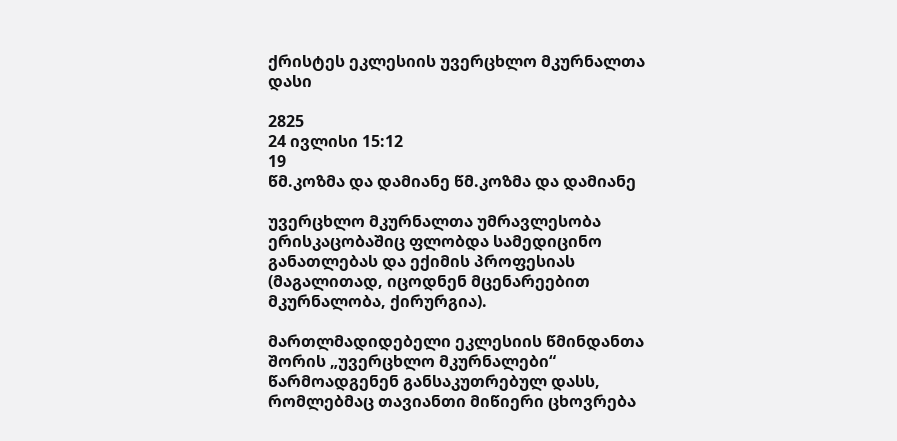ქრისტეს ეკლესიის უვერცხლო მკურნალთა დასი

2825
24 ივლისი 15:12
19
წმ.კოზმა და დამიანე წმ.კოზმა და დამიანე

უვერცხლო მკურნალთა უმრავლესობა ერისკაცობაშიც ფლობდა სამედიცინო განათლებას და ექიმის პროფესიას (მაგალითად, იცოდნენ მცენარეებით მკურნალობა, ქირურგია).

მართლმადიდებელი ეკლესიის წმინდანთა შორის „უვერცხლო მკურნალები“ წარმოადგენენ განსაკუთრებულ დასს, რომლებმაც თავიანთი მიწიერი ცხოვრება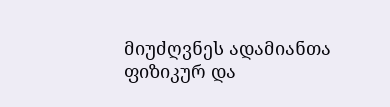მიუძღვნეს ადამიანთა ფიზიკურ და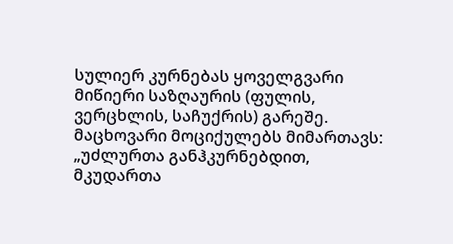სულიერ კურნებას ყოველგვარი მიწიერი საზღაურის (ფულის, ვერცხლის, საჩუქრის) გარეშე. მაცხოვარი მოციქულებს მიმართავს: „უძლურთა განჰკურნებდით, მკუდართა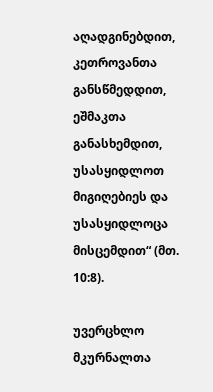აღადგინებდით, კეთროვანთა განსწმედდით, ეშმაკთა განასხემდით, უსასყიდლოთ მიგიღებიეს და უსასყიდლოცა მისცემდით“ (მთ. 10:8).

უვერცხლო მკურნალთა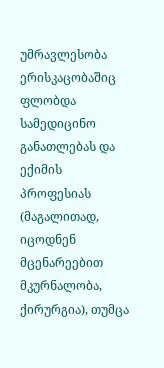უმრავლესობა ერისკაცობაშიც ფლობდა სამედიცინო განათლებას და ექიმის პროფესიას (მაგალითად, იცოდნენ მცენარეებით მკურნალობა, ქირურგია), თუმცა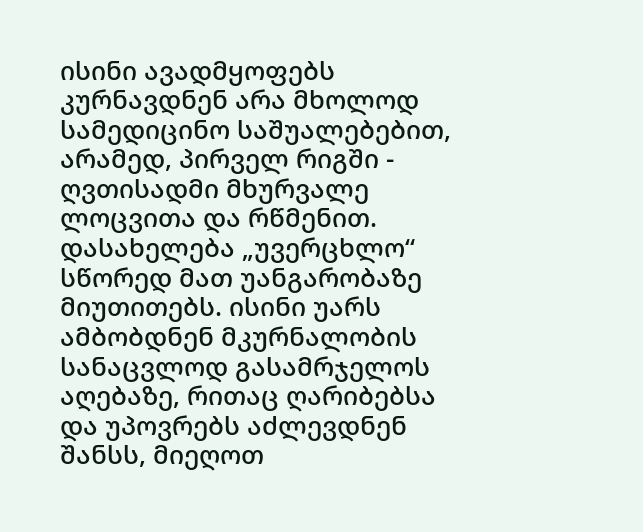ისინი ავადმყოფებს კურნავდნენ არა მხოლოდ სამედიცინო საშუალებებით, არამედ, პირველ რიგში - ღვთისადმი მხურვალე ლოცვითა და რწმენით. დასახელება „უვერცხლო“ სწორედ მათ უანგარობაზე მიუთითებს. ისინი უარს ამბობდნენ მკურნალობის სანაცვლოდ გასამრჯელოს აღებაზე, რითაც ღარიბებსა და უპოვრებს აძლევდნენ შანსს, მიეღოთ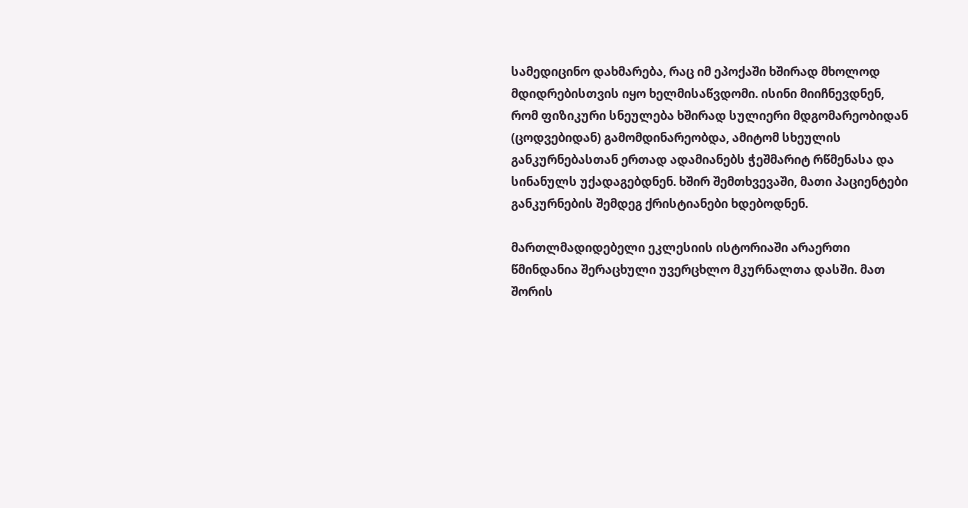სამედიცინო დახმარება, რაც იმ ეპოქაში ხშირად მხოლოდ მდიდრებისთვის იყო ხელმისაწვდომი. ისინი მიიჩნევდნენ, რომ ფიზიკური სნეულება ხშირად სულიერი მდგომარეობიდან (ცოდვებიდან) გამომდინარეობდა, ამიტომ სხეულის განკურნებასთან ერთად ადამიანებს ჭეშმარიტ რწმენასა და სინანულს უქადაგებდნენ. ხშირ შემთხვევაში, მათი პაციენტები განკურნების შემდეგ ქრისტიანები ხდებოდნენ.

მართლმადიდებელი ეკლესიის ისტორიაში არაერთი წმინდანია შერაცხული უვერცხლო მკურნალთა დასში. მათ შორის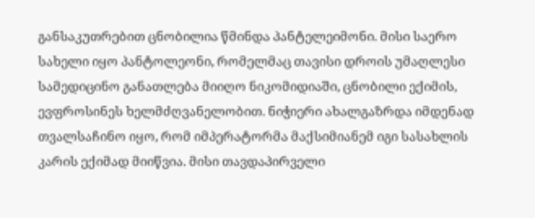განსაკუთრებით ცნობილია წმინდა პანტელეიმონი. მისი საერო სახელი იყო პანტოლეონი, რომელმაც თავისი დროის უმაღლესი სამედიცინო განათლება მიიღო ნიკომიდიაში, ცნობილი ექიმის, ევფროსინეს ხელმძღვანელობით. ნიჭიერი ახალგაზრდა იმდენად თვალსაჩინო იყო, რომ იმპერატორმა მაქსიმიანემ იგი სასახლის კარის ექიმად მიიწვია. მისი თავდაპირველი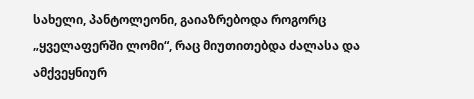სახელი, პანტოლეონი, გაიაზრებოდა როგორც „ყველაფერში ლომი“, რაც მიუთითებდა ძალასა და ამქვეყნიურ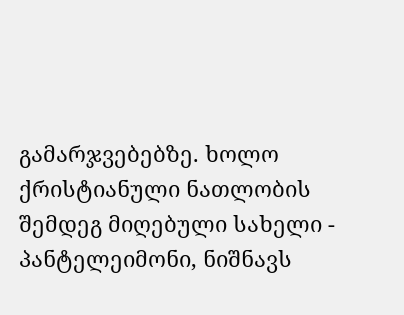გამარჯვებებზე. ხოლო ქრისტიანული ნათლობის შემდეგ მიღებული სახელი - პანტელეიმონი, ნიშნავს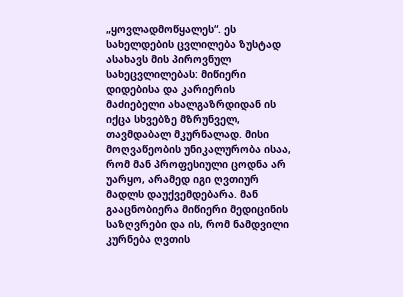„ყოვლადმოწყალეს“. ეს სახელდების ცვლილება ზუსტად ასახავს მის პიროვნულ სახეცვლილებას: მიწიერი დიდებისა და კარიერის მაძიებელი ახალგაზრდიდან ის იქცა სხვებზე მზრუნველ, თავმდაბალ მკურნალად. მისი მოღვაწეობის უნიკალურობა ისაა, რომ მან პროფესიული ცოდნა არ უარყო, არამედ იგი ღვთიურ მადლს დაუქვემდებარა. მან გააცნობიერა მიწიერი მედიცინის საზღვრები და ის, რომ ნამდვილი კურნება ღვთის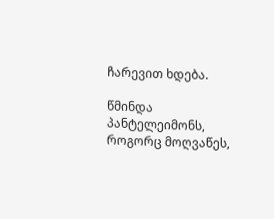ჩარევით ხდება.

წმინდა პანტელეიმონს, როგორც მოღვაწეს,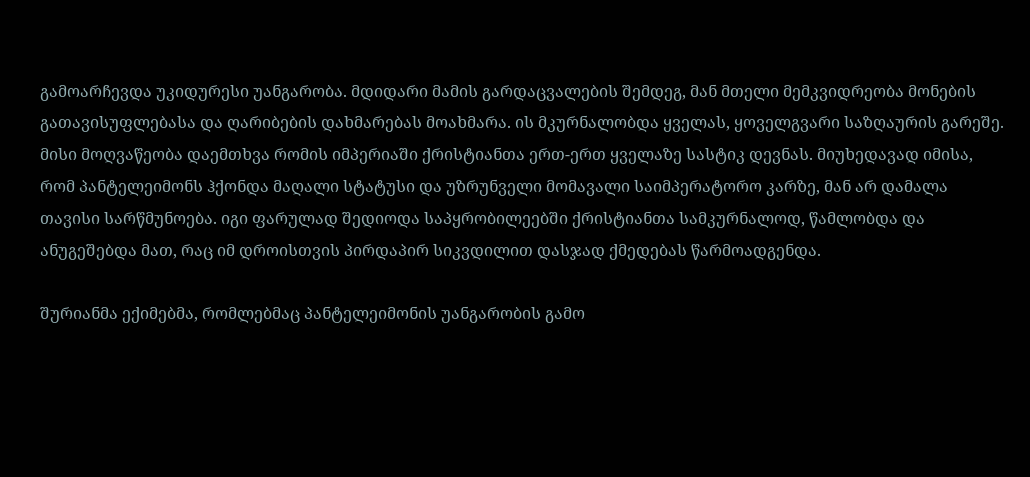გამოარჩევდა უკიდურესი უანგარობა. მდიდარი მამის გარდაცვალების შემდეგ, მან მთელი მემკვიდრეობა მონების გათავისუფლებასა და ღარიბების დახმარებას მოახმარა. ის მკურნალობდა ყველას, ყოველგვარი საზღაურის გარეშე. მისი მოღვაწეობა დაემთხვა რომის იმპერიაში ქრისტიანთა ერთ-ერთ ყველაზე სასტიკ დევნას. მიუხედავად იმისა, რომ პანტელეიმონს ჰქონდა მაღალი სტატუსი და უზრუნველი მომავალი საიმპერატორო კარზე, მან არ დამალა თავისი სარწმუნოება. იგი ფარულად შედიოდა საპყრობილეებში ქრისტიანთა სამკურნალოდ, წამლობდა და ანუგეშებდა მათ, რაც იმ დროისთვის პირდაპირ სიკვდილით დასჯად ქმედებას წარმოადგენდა.

შურიანმა ექიმებმა, რომლებმაც პანტელეიმონის უანგარობის გამო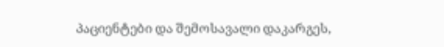პაციენტები და შემოსავალი დაკარგეს,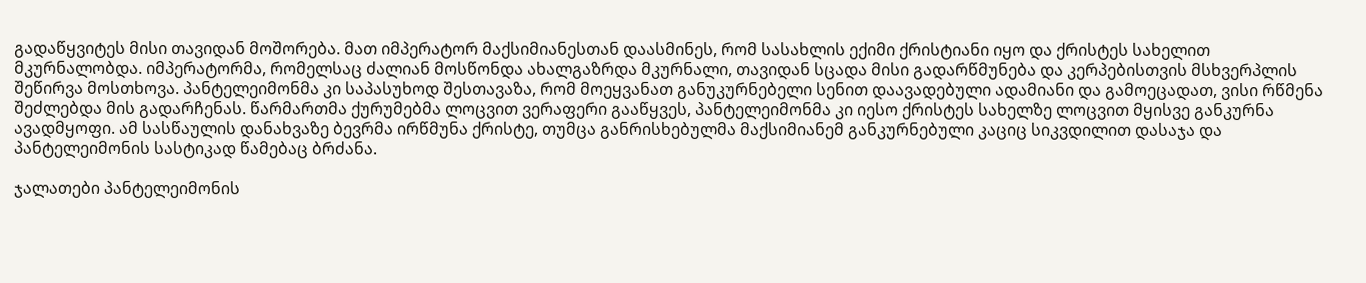გადაწყვიტეს მისი თავიდან მოშორება. მათ იმპერატორ მაქსიმიანესთან დაასმინეს, რომ სასახლის ექიმი ქრისტიანი იყო და ქრისტეს სახელით მკურნალობდა. იმპერატორმა, რომელსაც ძალიან მოსწონდა ახალგაზრდა მკურნალი, თავიდან სცადა მისი გადარწმუნება და კერპებისთვის მსხვერპლის შეწირვა მოსთხოვა. პანტელეიმონმა კი საპასუხოდ შესთავაზა, რომ მოეყვანათ განუკურნებელი სენით დაავადებული ადამიანი და გამოეცადათ, ვისი რწმენა შეძლებდა მის გადარჩენას. წარმართმა ქურუმებმა ლოცვით ვერაფერი გააწყვეს, პანტელეიმონმა კი იესო ქრისტეს სახელზე ლოცვით მყისვე განკურნა ავადმყოფი. ამ სასწაულის დანახვაზე ბევრმა ირწმუნა ქრისტე, თუმცა განრისხებულმა მაქსიმიანემ განკურნებული კაციც სიკვდილით დასაჯა და პანტელეიმონის სასტიკად წამებაც ბრძანა.

ჯალათები პანტელეიმონის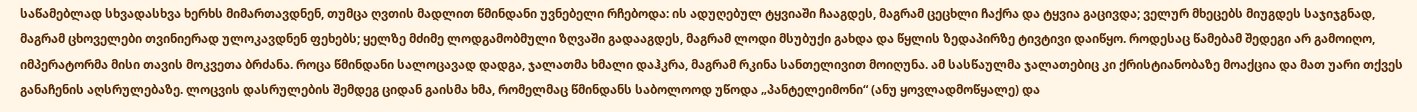საწამებლად სხვადასხვა ხერხს მიმართავდნენ, თუმცა ღვთის მადლით წმინდანი უვნებელი რჩებოდა: ის ადუღებულ ტყვიაში ჩააგდეს, მაგრამ ცეცხლი ჩაქრა და ტყვია გაცივდა; ველურ მხეცებს მიუგდეს საჯიჯგნად, მაგრამ ცხოველები თვინიერად ულოკავდნენ ფეხებს; ყელზე მძიმე ლოდგამობმული ზღვაში გადააგდეს, მაგრამ ლოდი მსუბუქი გახდა და წყლის ზედაპირზე ტივტივი დაიწყო. როდესაც წამებამ შედეგი არ გამოიღო, იმპერატორმა მისი თავის მოკვეთა ბრძანა. როცა წმინდანი სალოცავად დადგა, ჯალათმა ხმალი დაჰკრა, მაგრამ რკინა სანთელივით მოიღუნა. ამ სასწაულმა ჯალათებიც კი ქრისტიანობაზე მოაქცია და მათ უარი თქვეს განაჩენის აღსრულებაზე. ლოცვის დასრულების შემდეგ ციდან გაისმა ხმა, რომელმაც წმინდანს საბოლოოდ უწოდა „პანტელეიმონი“ (ანუ ყოვლადმოწყალე) და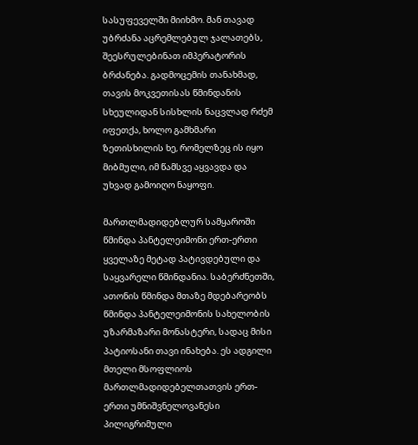სასუფეველში მიიხმო. მან თავად უბრძანა აცრემლებულ ჯალათებს, შეესრულებინათ იმპერატორის ბრძანება. გადმოცემის თანახმად, თავის მოკვეთისას წმინდანის სხეულიდან სისხლის ნაცვლად რძემ იფეთქა, ხოლო გამხმარი ზეთისხილის ხე, რომელზეც ის იყო მიბმული, იმ წამსვე აყვავდა და უხვად გამოიღო ნაყოფი.

მართლმადიდებლურ სამყაროში წმინდა პანტელეიმონი ერთ-ერთი ყველაზე მეტად პატივდებული და საყვარელი წმინდანია. საბერძნეთში, ათონის წმინდა მთაზე მდებარეობს წმინდა პანტელეიმონის სახელობის უზარმაზარი მონასტერი, სადაც მისი პატიოსანი თავი ინახება. ეს ადგილი მთელი მსოფლიოს მართლმადიდებელთათვის ერთ-ერთი უმნიშვნელოვანესი პილიგრიმული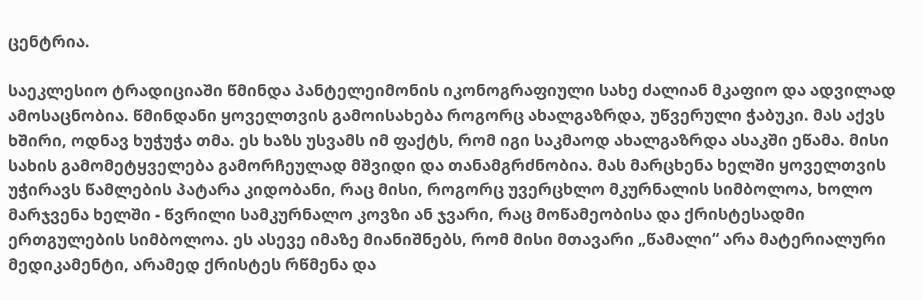ცენტრია.

საეკლესიო ტრადიციაში წმინდა პანტელეიმონის იკონოგრაფიული სახე ძალიან მკაფიო და ადვილად ამოსაცნობია. წმინდანი ყოველთვის გამოისახება როგორც ახალგაზრდა, უწვერული ჭაბუკი. მას აქვს ხშირი, ოდნავ ხუჭუჭა თმა. ეს ხაზს უსვამს იმ ფაქტს, რომ იგი საკმაოდ ახალგაზრდა ასაკში ეწამა. მისი სახის გამომეტყველება გამორჩეულად მშვიდი და თანამგრძნობია. მას მარცხენა ხელში ყოველთვის უჭირავს წამლების პატარა კიდობანი, რაც მისი, როგორც უვერცხლო მკურნალის სიმბოლოა, ხოლო მარჯვენა ხელში - წვრილი სამკურნალო კოვზი ან ჯვარი, რაც მოწამეობისა და ქრისტესადმი ერთგულების სიმბოლოა. ეს ასევე იმაზე მიანიშნებს, რომ მისი მთავარი „წამალი“ არა მატერიალური მედიკამენტი, არამედ ქრისტეს რწმენა და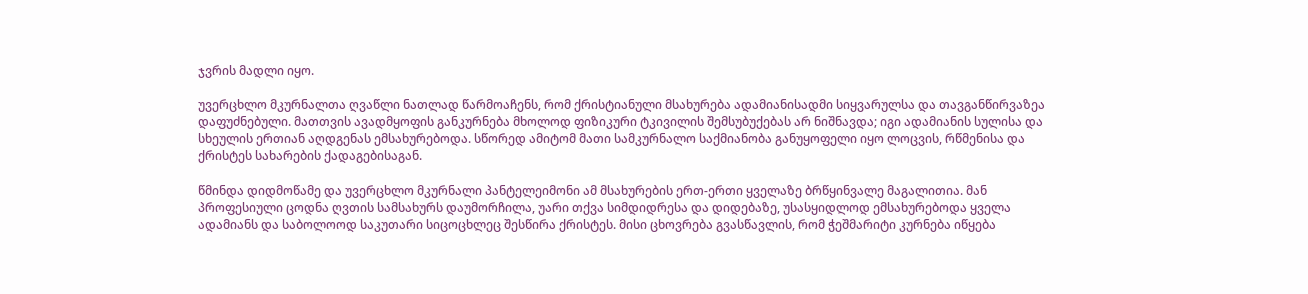ჯვრის მადლი იყო.

უვერცხლო მკურნალთა ღვაწლი ნათლად წარმოაჩენს, რომ ქრისტიანული მსახურება ადამიანისადმი სიყვარულსა და თავგანწირვაზეა დაფუძნებული. მათთვის ავადმყოფის განკურნება მხოლოდ ფიზიკური ტკივილის შემსუბუქებას არ ნიშნავდა; იგი ადამიანის სულისა და სხეულის ერთიან აღდგენას ემსახურებოდა. სწორედ ამიტომ მათი სამკურნალო საქმიანობა განუყოფელი იყო ლოცვის, რწმენისა და ქრისტეს სახარების ქადაგებისაგან.

წმინდა დიდმოწამე და უვერცხლო მკურნალი პანტელეიმონი ამ მსახურების ერთ-ერთი ყველაზე ბრწყინვალე მაგალითია. მან პროფესიული ცოდნა ღვთის სამსახურს დაუმორჩილა, უარი თქვა სიმდიდრესა და დიდებაზე, უსასყიდლოდ ემსახურებოდა ყველა ადამიანს და საბოლოოდ საკუთარი სიცოცხლეც შესწირა ქრისტეს. მისი ცხოვრება გვასწავლის, რომ ჭეშმარიტი კურნება იწყება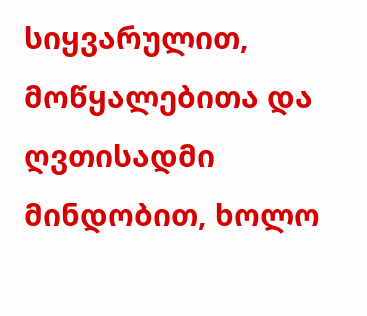სიყვარულით, მოწყალებითა და ღვთისადმი მინდობით, ხოლო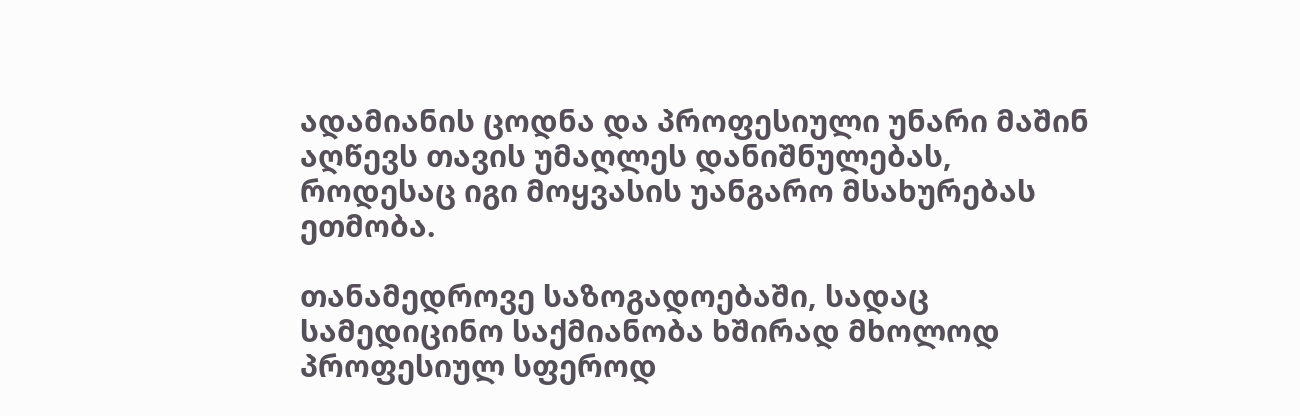ადამიანის ცოდნა და პროფესიული უნარი მაშინ აღწევს თავის უმაღლეს დანიშნულებას, როდესაც იგი მოყვასის უანგარო მსახურებას ეთმობა.

თანამედროვე საზოგადოებაში, სადაც სამედიცინო საქმიანობა ხშირად მხოლოდ პროფესიულ სფეროდ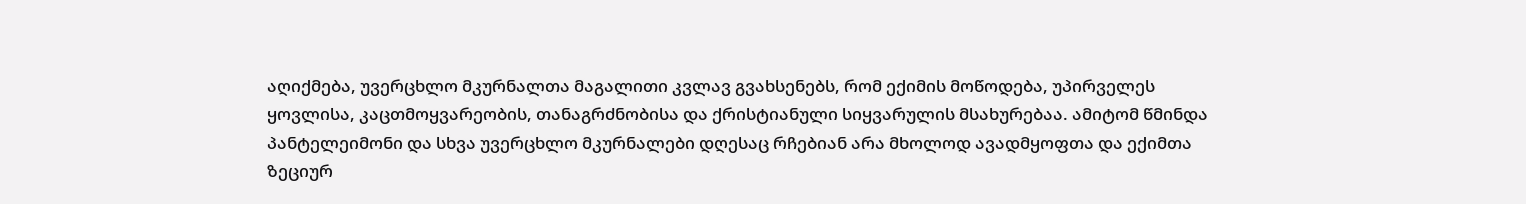აღიქმება, უვერცხლო მკურნალთა მაგალითი კვლავ გვახსენებს, რომ ექიმის მოწოდება, უპირველეს ყოვლისა, კაცთმოყვარეობის, თანაგრძნობისა და ქრისტიანული სიყვარულის მსახურებაა. ამიტომ წმინდა პანტელეიმონი და სხვა უვერცხლო მკურნალები დღესაც რჩებიან არა მხოლოდ ავადმყოფთა და ექიმთა ზეციურ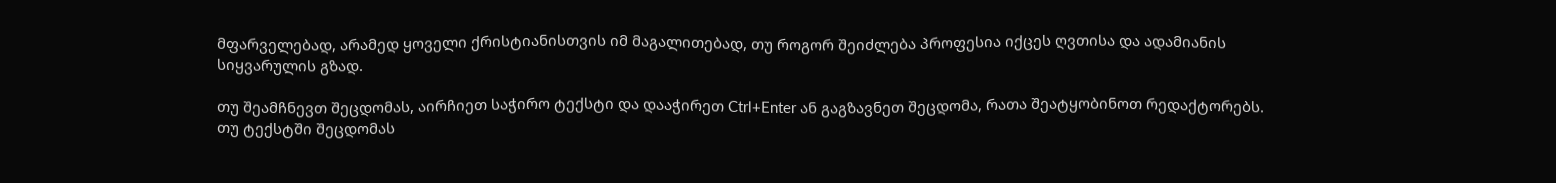მფარველებად, არამედ ყოველი ქრისტიანისთვის იმ მაგალითებად, თუ როგორ შეიძლება პროფესია იქცეს ღვთისა და ადამიანის სიყვარულის გზად.

თუ შეამჩნევთ შეცდომას, აირჩიეთ საჭირო ტექსტი და დააჭირეთ Ctrl+Enter ან გაგზავნეთ შეცდომა, რათა შეატყობინოთ რედაქტორებს.
თუ ტექსტში შეცდომას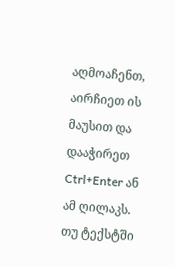აღმოაჩენთ, აირჩიეთ ის მაუსით და დააჭირეთ Ctrl+Enter ან ამ ღილაკს. თუ ტექსტში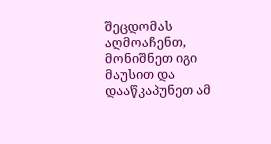შეცდომას აღმოაჩენთ, მონიშნეთ იგი მაუსით და დააწკაპუნეთ ამ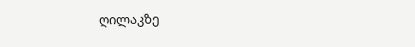ღილაკზე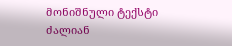მონიშნული ტექსტი ძალიან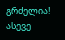გრძელია!
ასევე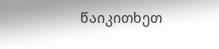წაიკითხეთ